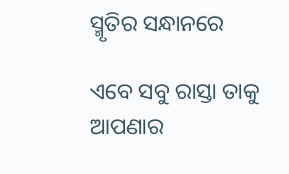ସ୍ମୃତିର ସନ୍ଧାନରେ

ଏବେ ସବୁ ରାସ୍ତା ତାକୁ ଆପଣାର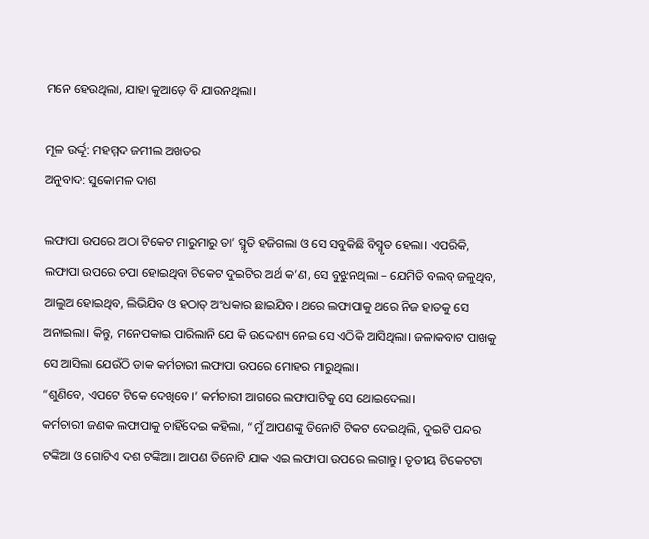ମନେ ହେଉଥିଲା, ଯାହା କୁଆଡ଼େ ବି ଯାଉନଥିଲା।

ମୂଳ ଉର୍ଦ୍ଦୂ: ମହମ୍ମଦ ଜମୀଲ ଅଖତର
ଅନୁବାଦ: ସୁକୋମଳ ଦାଶ

ଲଫାପା ଉପରେ ଅଠା ଟିକେଟ ମାରୁମାରୁ ତା’ ସ୍ମୃତି ହଜିଗଲା ଓ ସେ ସବୁକିଛି ବିସ୍ମୃତ ହେଲା। ଏପରିକି, ଲଫାପା ଉପରେ ଚପା ହୋଇଥିବା ଟିକେଟ ଦୁଇଟିର ଅର୍ଥ କ’ଣ, ସେ ବୁଝୁନଥିଲା – ଯେମିତି ବଲବ୍ ଜଳୁଥିବ, ଆଲୁଅ ହୋଇଥିବ, ଲିଭିଯିବ ଓ ହଠାତ୍ ଅଂଧକାର ଛାଇଯିବ। ଥରେ ଲଫାପାକୁ ଥରେ ନିଜ ହାତକୁ ସେ ଅନାଇଲା। କିନ୍ତୁ, ମନେପକାଇ ପାରିଲାନି ଯେ କି ଉଦ୍ଦେଶ୍ୟ ନେଇ ସେ ଏଠିକି ଆସିଥିଲା। ଜଳାକବାଟ ପାଖକୁ ସେ ଆସିଲା ଯେଉଁଠି ଡାକ କର୍ମଚାରୀ ଲଫାପା ଉପରେ ମୋହର ମାରୁଥିଲା।
“ଶୁଣିବେ, ଏପଟେ ଟିକେ ଦେଖିବେ।’ କର୍ମଚାରୀ ଆଗରେ ଲଫାପାଟିକୁ ସେ ଥୋଇଦେଲା।
କର୍ମଚାରୀ ଜଣକ ଲଫାପାକୁ ଚାହିଁଦେଇ କହିଲା, “ମୁଁ ଆପଣଙ୍କୁ ତିନୋଟି ଟିକଟ ଦେଇଥିଲି, ଦୁଇଟି ପନ୍ଦର ଟଙ୍କିଆ ଓ ଗୋଟିଏ ଦଶ ଟଙ୍କିଆ। ଆପଣ ତିନୋଟି ଯାକ ଏଇ ଲଫାପା ଉପରେ ଲଗାନ୍ତୁ। ତୃତୀୟ ଟିକେଟଟା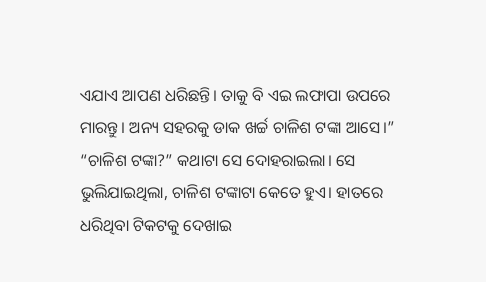ଏଯାଏ ଆପଣ ଧରିଛନ୍ତି। ତାକୁ ବି ଏଇ ଲଫାପା ଉପରେ ମାରନ୍ତୁ। ଅନ୍ୟ ସହରକୁ ଡାକ ଖର୍ଚ୍ଚ ଚାଳିଶ ଟଙ୍କା ଆସେ।”
“ଚାଳିଶ ଟଙ୍କା?” କଥାଟା ସେ ଦୋହରାଇଲା। ସେ ଭୁଲିଯାଇଥିଲା, ଚାଳିଶ ଟଙ୍କାଟା କେତେ ହୁଏ। ହାତରେ ଧରିଥିବା ଟିକଟକୁ ଦେଖାଇ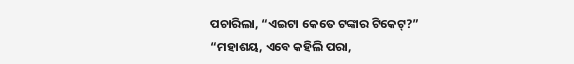ପଚାରିଲା, “ଏଇଟା କେତେ ଟଙ୍କାର ଟିକେଟ୍‌?”
“ମହାଶୟ, ଏବେ କହିଲି ପରା,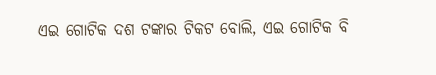ଏଇ ଗୋଟିକ ଦଶ ଟଙ୍କାର ଟିକଟ ବୋଲି, ଏଇ ଗୋଟିକ ବି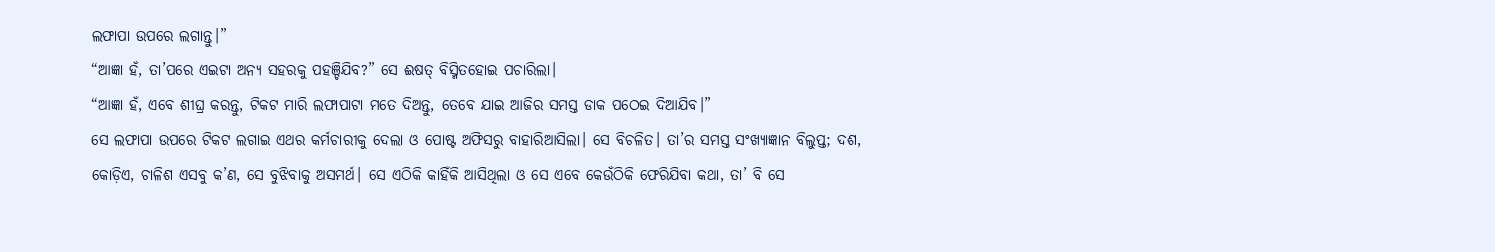ଲଫାପା ଉପରେ ଲଗାନ୍ତୁ।”
“ଆଜ୍ଞା ହଁ, ତା’ପରେ ଏଇଟା ଅନ୍ୟ ସହରକୁ ପହଞ୍ଚିଯିବ?” ସେ ଈଷତ୍ ବିସ୍ମିତହୋଇ ପଚାରିଲା।
“ଆଜ୍ଞା ହଁ, ଏବେ ଶୀଘ୍ର କରନ୍ତୁ, ଟିକଟ ମାରି ଲଫାପାଟା ମତେ ଦିଅନ୍ତୁ, ତେବେ ଯାଇ ଆଜିର ସମସ୍ତ ଡାକ ପଠେଇ ଦିଆଯିବ।”
ସେ ଲଫାପା ଉପରେ ଟିକଟ ଲଗାଇ ଏଥର କର୍ମଚାରୀକୁ ଦେଲା ଓ ପୋଷ୍ଟ ଅଫିସରୁ ବାହାରିଆସିଲା। ସେ ବିଚଳିତ। ତା’ର ସମସ୍ତ ସଂଖ୍ୟାଜ୍ଞାନ ବିଲୁପ୍ତ; ଦଶ, କୋଡ଼ିଏ, ଚାଳିଶ ଏସବୁ କ’ଣ, ସେ ବୁଝିବାକୁ ଅସମର୍ଥ। ସେ ଏଠିକି କାହିଁକି ଆସିଥିଲା ଓ ସେ ଏବେ କେଉଁଠିକି ଫେରିଯିବା କଥା, ତା’ ବି ସେ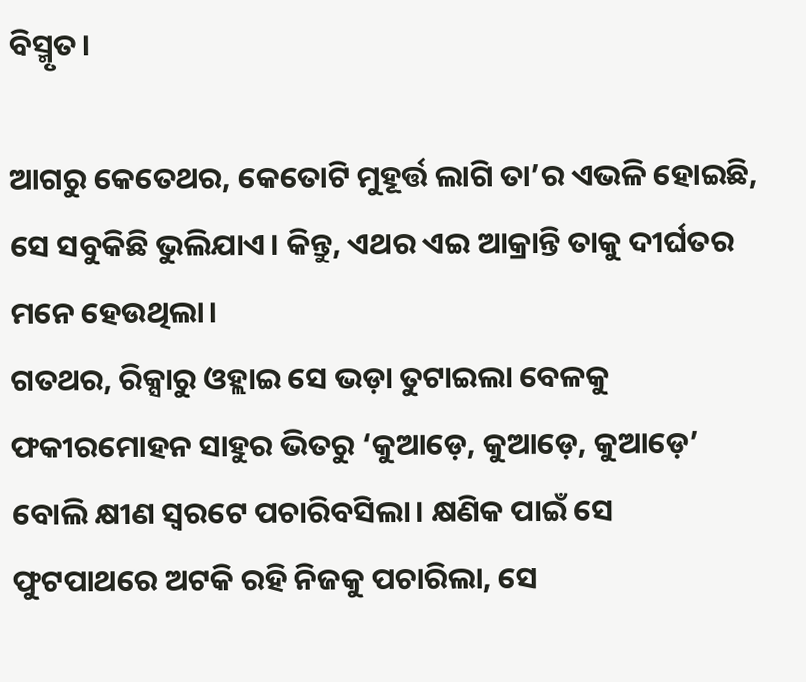ବିସ୍ମୃତ।

ଆଗରୁ କେତେଥର, କେତୋଟି ମୁହୂର୍ତ୍ତ ଲାଗି ତା’ର ଏଭଳି ହୋଇଛି, ସେ ସବୁକିଛି ଭୁଲିଯାଏ। କିନ୍ତୁ, ଏଥର ଏଇ ଆକ୍ରାନ୍ତି ତାକୁ ଦୀର୍ଘତର ମନେ ହେଉଥିଲା।
ଗତଥର, ରିକ୍ସାରୁ ଓହ୍ଲାଇ ସେ ଭଡ଼ା ତୁଟାଇଲା ବେଳକୁ ଫକୀରମୋହନ ସାହୁର ଭିତରୁ ‘କୁଆଡ଼େ, କୁଆଡ଼େ, କୁଆଡ଼େ’ ବୋଲି କ୍ଷୀଣ ସ୍ୱରଟେ ପଚାରିବସିଲା। କ୍ଷଣିକ ପାଇଁ ସେ ଫୁଟପାଥରେ ଅଟକି ରହି ନିଜକୁ ପଚାରିଲା, ସେ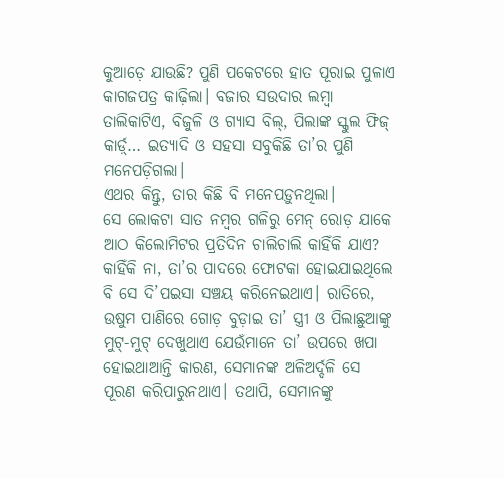କୁଆଡ଼େ ଯାଉଛି? ପୁଣି ପକେଟରେ ହାତ ପୂରାଇ ପୁଳାଏ କାଗଜପତ୍ର କାଢ଼ିଲା। ବଜାର ସଉଦାର ଲମ୍ବା ତାଲିକାଟିଏ, ବିଜୁଳି ଓ ଗ୍ୟାସ ବିଲ୍‌, ପିଲାଙ୍କ ସ୍କୁଲ ଫିଜ୍ କାର୍ଡ଼୍‌… ଇତ୍ୟାଦି ଓ ସହସା ସବୁକିଛି ତା’ର ପୁଣି ମନେପଡ଼ିଗଲା।
ଏଥର କିନ୍ତୁ, ତାର କିଛି ବି ମନେପଡ଼ୁନଥିଲା।
ସେ ଲୋକଟା ସାତ ନମ୍ବର ଗଳିରୁ ମେନ୍ ରୋଡ଼ ଯାକେ ଆଠ କିଲୋମିଟର ପ୍ରତିଦିନ ଚାଲିଚାଲି କାହିଁକି ଯାଏ? କାହିଁକି ନା, ତା’ର ପାଦରେ ଫୋଟକା ହୋଇଯାଇଥିଲେ ବି ସେ ଦି’ପଇସା ସଞ୍ଚୟ କରିନେଇଥାଏ। ରାତିରେ, ଉଷୁମ ପାଣିରେ ଗୋଡ଼ ବୁଡ଼ାଇ ତା’ ସ୍ତ୍ରୀ ଓ ପିଲାଛୁଆଙ୍କୁ ମୁଟ୍‌-ମୁଟ୍ ଦେଖୁଥାଏ ଯେଉଁମାନେ ତା’ ଉପରେ ଖପା ହୋଇଥାଆନ୍ତି କାରଣ, ସେମାନଙ୍କ ଅଳିଅର୍ଦ୍ଦଳି ସେ ପୂରଣ କରିପାରୁନଥାଏ। ତଥାପି, ସେମାନଙ୍କୁ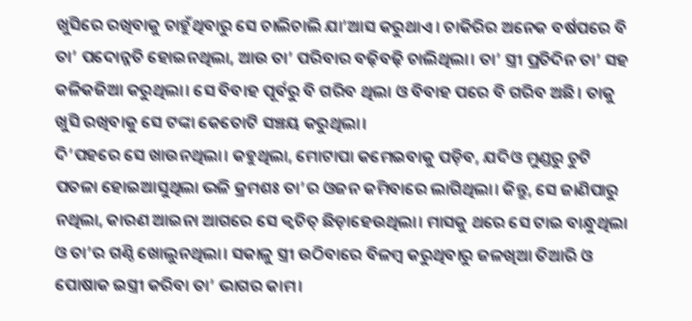ଖୁସିରେ ରଖିବାକୁ ଚାହୁଁଥିବାରୁ ସେ ଚାଲିଚାଲି ଯା’ଆସ କରୁଥାଏ। ଚାକିରିର ଅନେକ ବର୍ଷପରେ ବି ତା’ ପଦୋନ୍ନତି ହୋଇନଥିଲା, ଆଉ ତା’ ପରିବାର ବଢ଼ିବଢ଼ି ଚାଲିଥିଲା। ତା’ ସ୍ତ୍ରୀ ପ୍ରତିଦିନ ତା’ ସହ କଳିକଜିଆ କରୁଥିଲା। ସେ ବିବାହ ପୂର୍ବରୁ ବି ଗରିବ ଥିଲା ଓ ବିବାହ ପରେ ବି ଗରିବ ଅଛି। ତାକୁ ଖୁସି ରଖିବାକୁ ସେ ଟଙ୍କା କେତୋଟି ସଞ୍ଚୟ କରୁଥିଲା।
ଦି’ପହରେ ସେ ଖାଉନଥିଲା। କହୁଥିଲା, ମୋଟାପା କମେଇବାକୁ ପଡ଼ିବ, ଯଦିଓ ମୁଣ୍ଡରୁ ଚୁଟି ପତଳା ହୋଇଆସୁଥିଲା ଭଳି କ୍ରମଶଃ ତା’ର ଓଜନ କମିବାରେ ଲାଗିଥିଲା। କିନ୍ତୁ, ସେ ଜାଣିପାରୁ ନଥିଲା, କାରଣ ଆଇନା ଆଗରେ ସେ କ୍ୱଚିତ୍ ଛିଡ଼ାହେଉଥିଲା। ମାସକୁ ଥରେ ସେ ଟାଇ ବାନ୍ଧୁଥିଲା ଓ ତା’ର ଗଣ୍ଠି ଖୋଲୁନଥିଲା। ସକାଳୁ ସ୍ତ୍ରୀ ଉଠିବାରେ ବିଳମ୍ବ କରୁଥିବାରୁ ଜଳଖିଆ ତିଆରି ଓ ପୋଷାକ ଇସ୍ତ୍ରୀ କରିବା ତା’ ଭାଗର କାମ।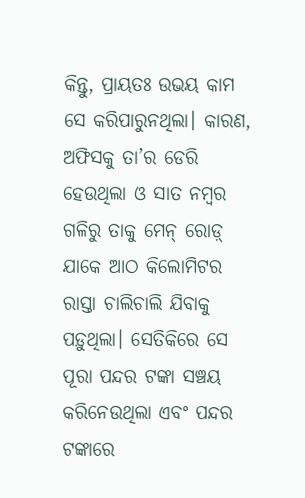କିନ୍ତୁ, ପ୍ରାୟତଃ ଉଭୟ କାମ ସେ କରିପାରୁନଥିଲା। କାରଣ, ଅଫିସକୁ ତା’ର ଡେରି ହେଉଥିଲା ଓ ସାତ ନମ୍ବର ଗଳିରୁ ତାକୁ ମେନ୍ ରୋଡ଼୍ ଯାକେ ଆଠ କିଲୋମିଟର ରାସ୍ତା ଚାଲିଚାଲି ଯିବାକୁ ପଡ଼ୁଥିଲା। ସେତିକିରେ ସେ ପୂରା ପନ୍ଦର ଟଙ୍କା ସଞ୍ଚୟ କରିନେଉଥିଲା ଏବଂ ପନ୍ଦର ଟଙ୍କାରେ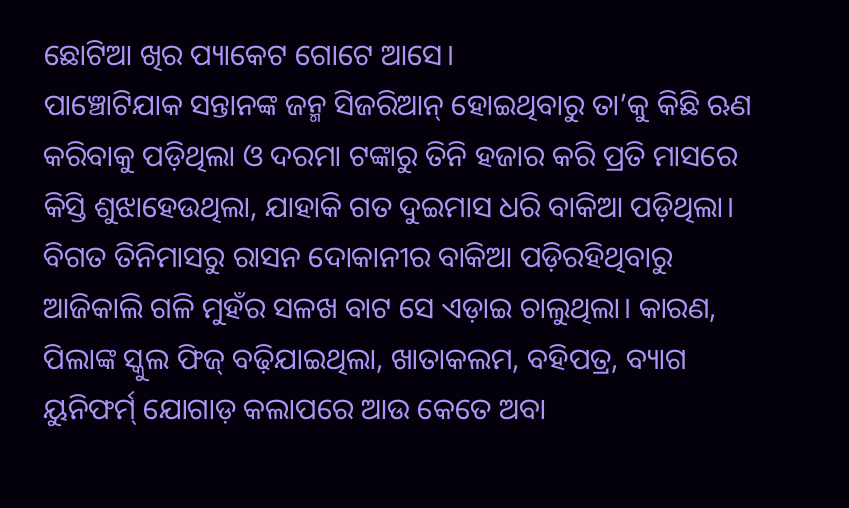ଛୋଟିଆ ଖିର ପ୍ୟାକେଟ ଗୋଟେ ଆସେ।
ପାଞ୍ଚୋଟିଯାକ ସନ୍ତାନଙ୍କ ଜନ୍ମ ସିଜରିଆନ୍ ହୋଇଥିବାରୁ ତା’କୁ କିଛି ଋଣ କରିବାକୁ ପଡ଼ିଥିଲା ଓ ଦରମା ଟଙ୍କାରୁ ତିନି ହଜାର କରି ପ୍ରତି ମାସରେ କିସ୍ତି ଶୁଝାହେଉଥିଲା, ଯାହାକି ଗତ ଦୁଇମାସ ଧରି ବାକିଆ ପଡ଼ିଥିଲା। ବିଗତ ତିନିମାସରୁ ରାସନ ଦୋକାନୀର ବାକିଆ ପଡ଼ିରହିଥିବାରୁ ଆଜିକାଲି ଗଳି ମୁହଁର ସଳଖ ବାଟ ସେ ଏଡ଼ାଇ ଚାଲୁଥିଲା। କାରଣ, ପିଲାଙ୍କ ସ୍କୁଲ ଫିଜ୍ ବଢ଼ିଯାଇଥିଲା, ଖାତାକଲମ, ବହିପତ୍ର, ବ୍ୟାଗ ୟୁନିଫର୍ମ୍ ଯୋଗାଡ଼ କଲାପରେ ଆଉ କେତେ ଅବା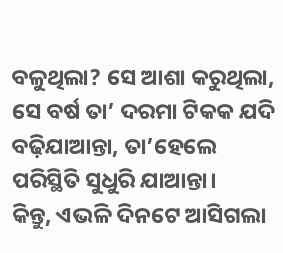ବଳୁଥିଲା? ସେ ଆଶା କରୁଥିଲା, ସେ ବର୍ଷ ତା’ ଦରମା ଟିକକ ଯଦି ବଢ଼ିଯାଆନ୍ତା, ତା’ହେଲେ ପରିସ୍ଥିତି ସୁଧୁରି ଯାଆନ୍ତା।
କିନ୍ତୁ, ଏଭଳି ଦିନଟେ ଆସିଗଲା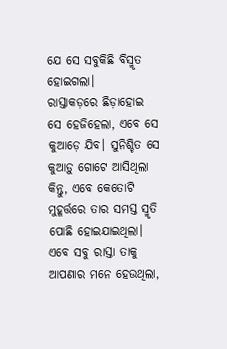ଯେ ସେ ସବୁକିଛି ବିସ୍ମୃତ ହୋଇଗଲା।
ରାସ୍ତାକଡ଼ରେ ଛିଡ଼ାହୋଇ ସେ ହେଜିହେଲା, ଏବେ ସେ କୁଆଡ଼େ ଯିବ। ସୁନିଶ୍ଚିତ ସେ କୁଆଡ଼ୁ ଗୋଟେ ଆସିଥିଲା କିନ୍ତୁ, ଏବେ କେତୋଟି ମୁହୂର୍ତ୍ତରେ ତାର ସମସ୍ତ ସ୍ମୃତି ପୋଛି ହୋଇଯାଇଥିଲା। ଏବେ ସବୁ ରାସ୍ତା ତାକୁ ଆପଣାର ମନେ ହେଉଥିଲା,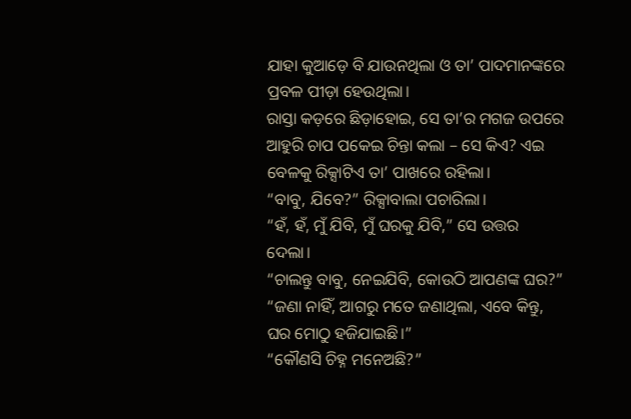ଯାହା କୁଆଡ଼େ ବି ଯାଉନଥିଲା ଓ ତା’ ପାଦମାନଙ୍କରେ ପ୍ରବଳ ପୀଡ଼ା ହେଉଥିଲା।
ରାସ୍ତା କଡ଼ରେ ଛିଡ଼ାହୋଇ, ସେ ତା’ର ମଗଜ ଉପରେ ଆହୁରି ଚାପ ପକେଇ ଚିନ୍ତା କଲା – ସେ କିଏ? ଏଇ ବେଳକୁ ରିକ୍ସାଟିଏ ତା’ ପାଖରେ ରହିଲା।
“ବାବୁ, ଯିବେ?” ରିକ୍ସାବାଲା ପଚାରିଲା।
“ହଁ, ହଁ, ମୁଁ ଯିବି, ମୁଁ ଘରକୁ ଯିବି,” ସେ ଉତ୍ତର ଦେଲା।
“ଚାଲନ୍ତୁ ବାବୁ, ନେଇଯିବି, କୋଉଠି ଆପଣଙ୍କ ଘର?”
“ଜଣା ନାହିଁ, ଆଗରୁ ମତେ ଜଣାଥିଲା, ଏବେ କିନ୍ତୁ, ଘର ମୋଠୁ ହଜିଯାଇଛି।”
“କୌଣସି ଚିହ୍ନ ମନେଅଛି?”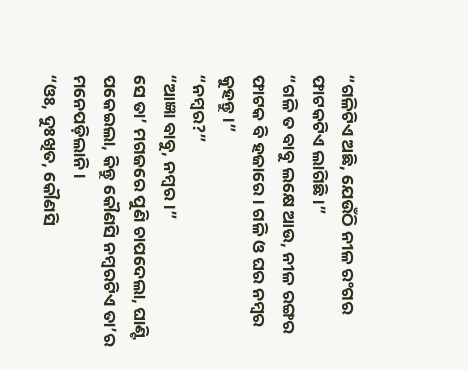“ଗଳିଟିଏ ଅଛି, ଯେଉଁଠି ନୀଳ ରଂଗର ଫାଟକଟିଏ ଲାଗିଛି।”
“ଗଳି ତ ବାବୁ ଲକ୍ଷେ ଆଉ, ନୀଳ ରଙ୍ଗର ଫାଟକ ବି ହଜାରେ। ଗଳି ଓ ଘର ନମ୍ବର କୁହନ୍ତୁ।”
“ନମ୍ବର?”
“ଆଜ୍ଞା ବାବୁ, ନମ୍ବର।”
ସେ ତା’ ମଗଜରେ ପୁଣି ଚାପଦେଲା, ଘାଣ୍ଟି ପକେଇଲା, କିନ୍ତୁ କୌଣସି ନମ୍ବରଟିଏ ତା’ର ମନେପଡ଼ିଲାନି।
“ଓଃ, ଦୁଃଖିତ, କୌଣସି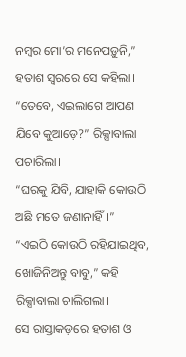ନମ୍ବର ମୋ’ର ମନେପଡ଼ୁନି,” ହତାଶ ସ୍ୱରରେ ସେ କହିଲା।
“ତେବେ, ଏଇଲାଗେ ଆପଣ ଯିବେ କୁଆଡ଼େ?” ରିକ୍ସାବାଲା ପଚାରିଲା।
“ଘରକୁ ଯିବି, ଯାହାକି କୋଉଠି ଅଛି ମତେ ଜଣାନାହିଁ।”
“ଏଇଠି କୋଉଠି ରହିଯାଇଥିବ, ଖୋଜିନିଅନ୍ତୁ ବାବୁ,” କହି ରିକ୍ସାବାଲା ଚାଲିଗଲା।
ସେ ରାସ୍ତାକଡ଼ରେ ହତାଶ ଓ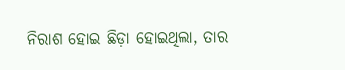ନିରାଶ ହୋଇ ଛିଡ଼ା ହୋଇଥିଲା, ତାର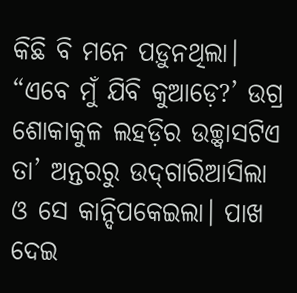କିଛି ବି ମନେ ପଡ଼ୁନଥିଲା।
“ଏବେ ମୁଁ ଯିବି କୁଆଡ଼େ?’ ଉଗ୍ର ଶୋକାକୁଳ ଲହଡ଼ିର ଉଚ୍ଛ୍ୱାସଟିଏ ତା’ ଅନ୍ତରରୁ ଉଦ୍‌ଗାରିଆସିଲା ଓ ସେ କାନ୍ଦିପକେଇଲା। ପାଖ ଦେଇ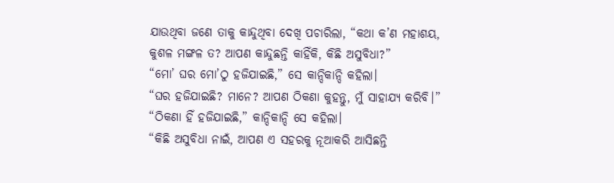ଯାଉଥିବା ଜଣେ ତାକୁ କାନ୍ଦୁଥିବା ଦେଖି ପଚାରିଲା, “କଥା କ’ଣ ମହାଶୟ, କୁଶଳ ମଙ୍ଗଳ ତ? ଆପଣ କାନ୍ଦୁଛନ୍ତି କାହିଁକି, କିଛି ଅସୁବିଧା?”
“ମୋ’ ଘର ମୋ’ଠୁ ହଜିଯାଇଛି,” ସେ କାନ୍ଦିକାନ୍ଦି କହିଲା।
“ଘର ହଜିଯାଇଛି? ମାନେ? ଆପଣ ଠିକଣା କୁହନ୍ତୁ, ମୁଁ ସାହାଯ୍ୟ କରିବି।”
“ଠିକଣା ହିଁ ହଜିଯାଇଛି,” କାନ୍ଦିକାନ୍ଦି ସେ କହିଲା।
“କିଛି ଅସୁବିଧା ନାଇଁ, ଆପଣ ଏ ସହରକୁ ନୂଆକରି ଆସିଛନ୍ତି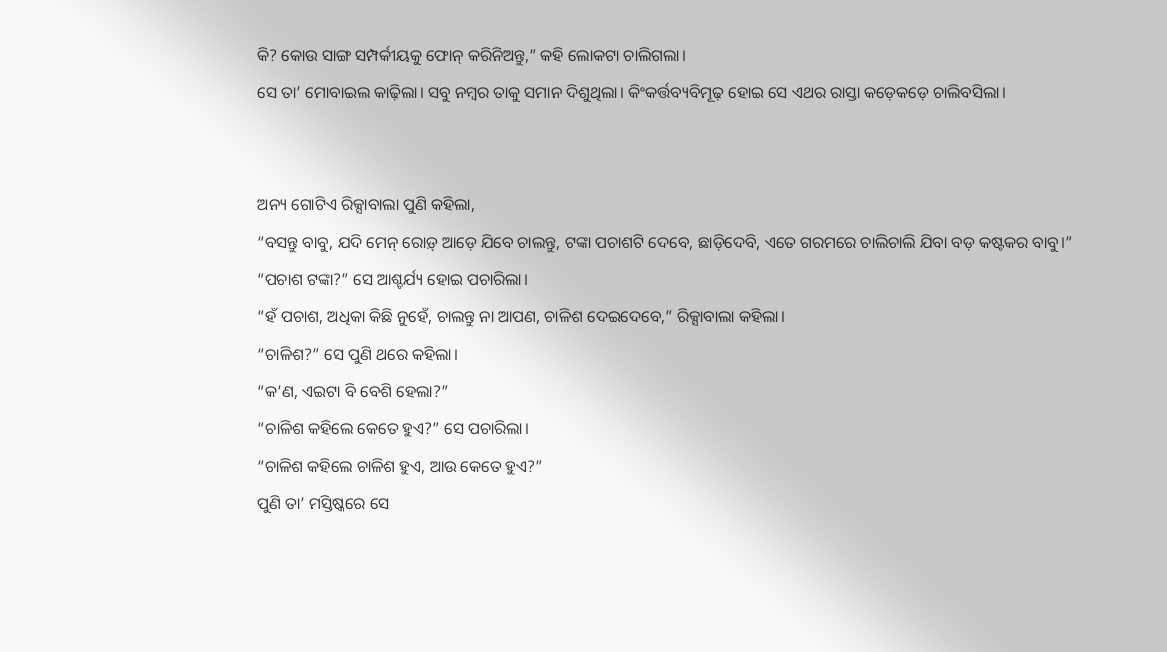କି? କୋଉ ସାଙ୍ଗ ସମ୍ପର୍କୀୟକୁ ଫୋନ୍ କରିନିଅନ୍ତୁ,” କହି ଲୋକଟା ଚାଲିଗଲା।
ସେ ତା’ ମୋବାଇଲ କାଢ଼ିଲା। ସବୁ ନମ୍ବର ତାକୁ ସମାନ ଦିଶୁଥିଲା। କିଂକର୍ତ୍ତବ୍ୟବିମୂଢ଼ ହୋଇ ସେ ଏଥର ରାସ୍ତା କଡ଼େକଡ଼େ ଚାଲିବସିଲା।


ଅନ୍ୟ ଗୋଟିଏ ରିକ୍ସାବାଲା ପୁଣି କହିଲା,
“ବସନ୍ତୁ ବାବୁ, ଯଦି ମେନ୍ ରୋଡ଼୍ ଆଡ଼େ ଯିବେ ଚାଲନ୍ତୁ, ଟଙ୍କା ପଚାଶଟି ଦେବେ, ଛାଡ଼ିଦେବି, ଏତେ ଗରମରେ ଚାଲିଚାଲି ଯିବା ବଡ଼ କଷ୍ଟକର ବାବୁ।”
“ପଚାଶ ଟଙ୍କା?” ସେ ଆଶ୍ଚର୍ଯ୍ୟ ହୋଇ ପଚାରିଲା।
“ହଁ ପଚାଶ, ଅଧିକା କିଛି ନୁହେଁ, ଚାଲନ୍ତୁ ନା ଆପଣ, ଚାଳିଶ ଦେଇଦେବେ,” ରିକ୍ସାବାଲା କହିଲା।
“ଚାଳିଶ?” ସେ ପୁଣି ଥରେ କହିଲା।
“କ’ଣ, ଏଇଟା ବି ବେଶି ହେଲା?”
“ଚାଳିଶ କହିଲେ କେତେ ହୁଏ?” ସେ ପଚାରିଲା।
“ଚାଳିଶ କହିଲେ ଚାଳିଶ ହୁଏ, ଆଉ କେତେ ହୁଏ?”
ପୁଣି ତା’ ମସ୍ତିଷ୍କରେ ସେ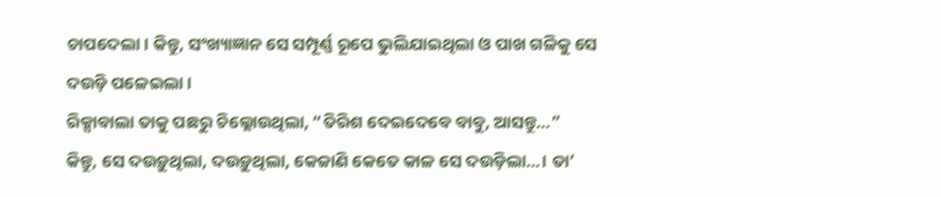ଚାପଦେଲା। କିନ୍ତୁ, ସଂଖ୍ୟାଜ୍ଞାନ ସେ ସମ୍ପୂର୍ଣ୍ଣ ରୂପେ ଭୁଲିଯାଇଥିଲା ଓ ପାଖ ଗଳିକୁ ସେ ଦଉଡ଼ି ପଳେଇଲା।
ରିକ୍ସାବାଲା ତାକୁ ପଛରୁ ଚିଲ୍ଲୋଉଥିଲା, “ତିରିଶ ଦେଇଦେବେ ବାବୁ, ଆସନ୍ତୁ…”
କିନ୍ତୁ, ସେ ଦଉଡ଼ୁଥିଲା, ଦଉଡ଼ୁଥିଲା, କେଜାଣି କେତେ କାଳ ସେ ଦଉଡ଼ିଲା…। ତା’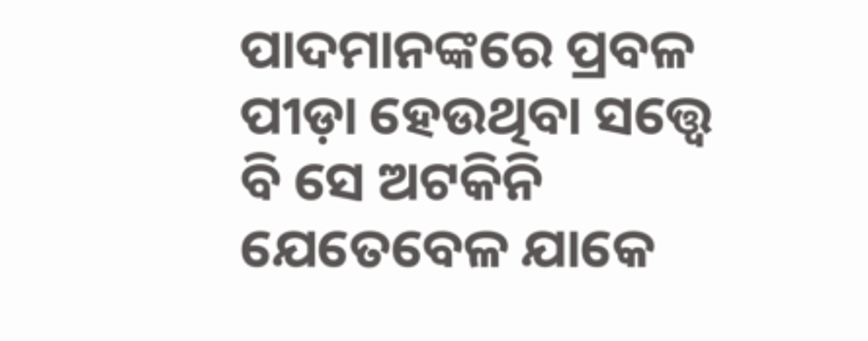ପାଦମାନଙ୍କରେ ପ୍ରବଳ ପୀଡ଼ା ହେଉଥିବା ସତ୍ତ୍ୱେ ବି ସେ ଅଟକିନି ଯେତେବେଳ ଯାକେ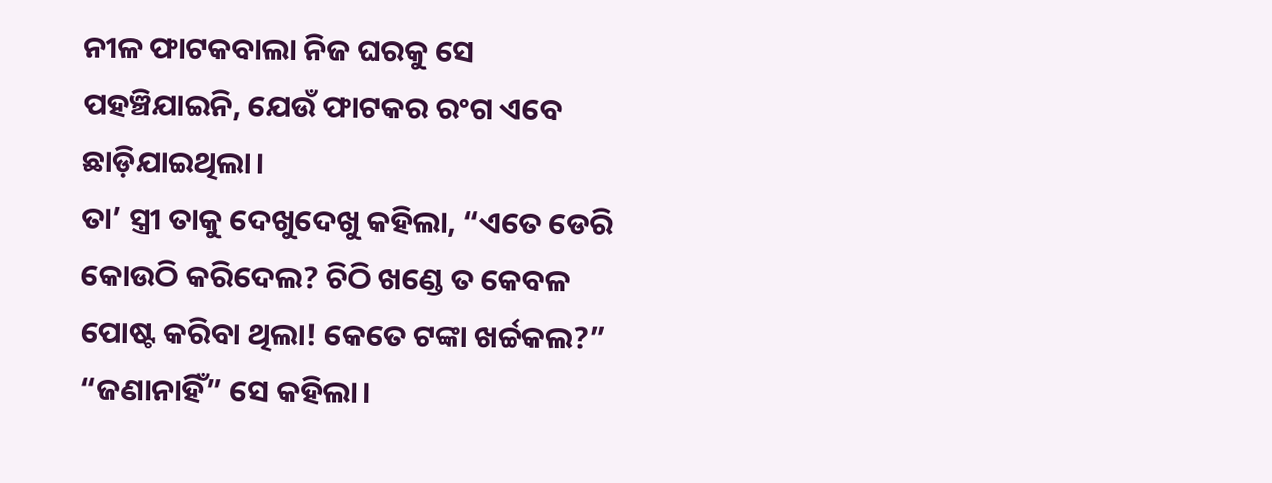ନୀଳ ଫାଟକବାଲା ନିଜ ଘରକୁ ସେ ପହଞ୍ଚିଯାଇନି, ଯେଉଁ ଫାଟକର ରଂଗ ଏବେ ଛାଡ଼ିଯାଇଥିଲା।
ତା’ ସ୍ତ୍ରୀ ତାକୁ ଦେଖୁଦେଖୁ କହିଲା, “ଏତେ ଡେରି କୋଉଠି କରିଦେଲ? ଚିଠି ଖଣ୍ଡେ ତ କେବଳ ପୋଷ୍ଟ କରିବା ଥିଲା! କେତେ ଟଙ୍କା ଖର୍ଚ୍ଚକଲ?”
“ଜଣାନାହିଁ” ସେ କହିଲା।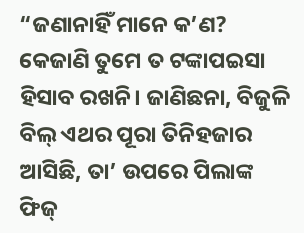“ଜଣାନାହିଁ ମାନେ କ’ଣ? କେଜାଣି ତୁମେ ତ ଟଙ୍କାପଇସା ହିସାବ ରଖନି। ଜାଣିଛନା, ବିଜୁଳି ବିଲ୍ ଏଥର ପୂରା ତିନିହଜାର ଆସିଛି, ତା’ ଉପରେ ପିଲାଙ୍କ ଫିଜ୍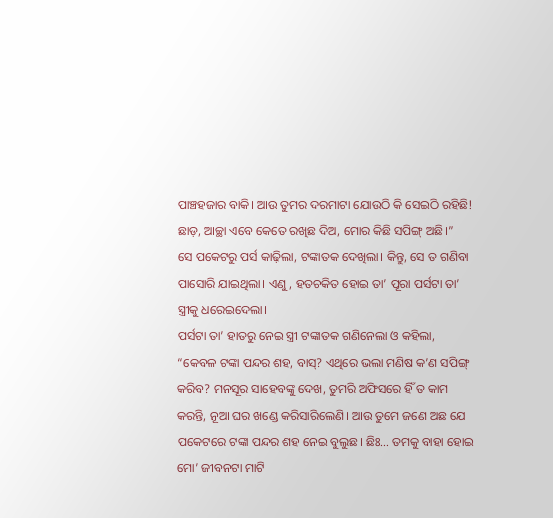ପାଞ୍ଚହଜାର ବାକି। ଆଉ ତୁମର ଦରମାଟା ଯୋଉଠି କି ସେଇଠି ରହିଛି! ଛାଡ଼, ଆଚ୍ଛା ଏବେ କେତେ ରଖିଛ ଦିଅ, ମୋର କିଛି ସପିଙ୍ଗ୍ ଅଛି।”
ସେ ପକେଟରୁ ପର୍ସ କାଢ଼ିଲା, ଟଙ୍କାତକ ଦେଖିଲା। କିନ୍ତୁ, ସେ ତ ଗଣିବା ପାସୋରି ଯାଇଥିଲା। ଏଣୁ, ହତଚକିତ ହୋଇ ତା’ ପୂରା ପର୍ସଟା ତା’ ସ୍ତ୍ରୀକୁ ଧରେଇଦେଲା।
ପର୍ସଟା ତା’ ହାତରୁ ନେଇ ସ୍ତ୍ରୀ ଟଙ୍କାତକ ଗଣିନେଲା ଓ କହିଲା, “କେବଳ ଟଙ୍କା ପନ୍ଦର ଶହ, ବାସ୍‌? ଏଥିରେ ଭଲା ମଣିଷ କ’ଣ ସପିଙ୍ଗ୍ କରିବ? ମନସୂର ସାହେବଙ୍କୁ ଦେଖ, ତୁମରି ଅଫିସରେ ହିଁ ତ କାମ କରନ୍ତି, ନୂଆ ଘର ଖଣ୍ଡେ କରିସାରିଲେଣି। ଆଉ ତୁମେ ଜଣେ ଅଛ ଯେ ପକେଟରେ ଟଙ୍କା ପନ୍ଦର ଶହ ନେଇ ବୁଲୁଛ। ଛିଃ… ତମକୁ ବାହା ହୋଇ ମୋ’ ଜୀବନଟା ମାଟି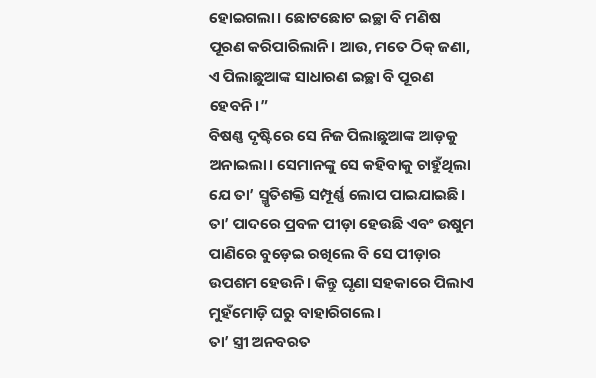ହୋଇଗଲା। ଛୋଟଛୋଟ ଇଚ୍ଛା ବି ମଣିଷ ପୂରଣ କରିପାରିଲାନି। ଆଉ, ମତେ ଠିକ୍ ଜଣା, ଏ ପିଲାଛୁଆଙ୍କ ସାଧାରଣ ଇଚ୍ଛା ବି ପୂରଣ ହେବନି।”
ବିଷଣ୍ଣ ଦୃଷ୍ଟିରେ ସେ ନିଜ ପିଲାଛୁଆଙ୍କ ଆଡ଼କୁ ଅନାଇଲା। ସେମାନଙ୍କୁ ସେ କହିବାକୁ ଚାହୁଁଥିଲା ଯେ ତା’ ସ୍ମୃତିଶକ୍ତି ସମ୍ପୂର୍ଣ୍ଣ ଲୋପ ପାଇଯାଇଛି। ତା’ ପାଦରେ ପ୍ରବଳ ପୀଡ଼ା ହେଉଛି ଏବଂ ଉଷୁମ ପାଣିରେ ବୁଡ଼େଇ ରଖିଲେ ବି ସେ ପୀଡ଼ାର ଉପଶମ ହେଉନି। କିନ୍ତୁ ଘୃଣା ସହକାରେ ପିଲାଏ ମୁହଁମୋଡ଼ି ଘରୁ ବାହାରିଗଲେ।
ତା’ ସ୍ତ୍ରୀ ଅନବରତ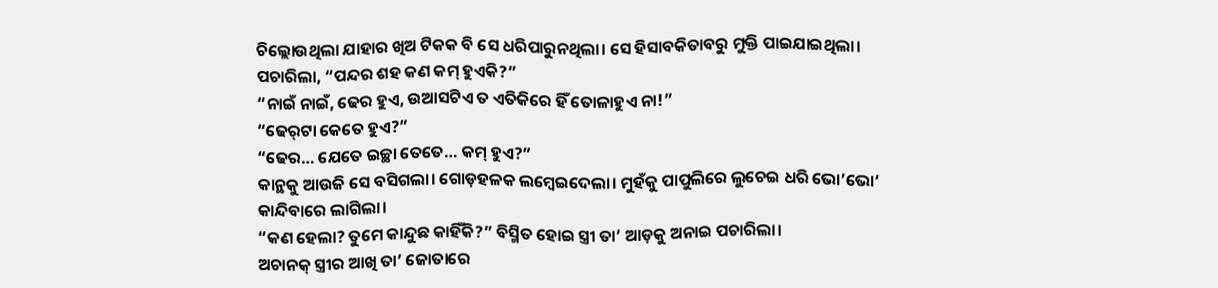ଚିଲ୍ଲୋଉଥିଲା ଯାହାର ଖିଅ ଟିକକ ବି ସେ ଧରିପାରୁନଥିଲା। ସେ ହିସାବକିତାବରୁ ମୁକ୍ତି ପାଇଯାଇଥିଲା।
ପଚାରିଲା, “ପନ୍ଦର ଶହ କଣ କମ୍ ହୁଏକି?”
“ନାଇଁ ନାଇଁ, ଢେର ହୁଏ, ଉଆସଟିଏ ତ ଏତିକିରେ ହିଁ ତୋଳାହୁଏ ନା!”
“ଢେର୍‌ଟା କେତେ ହୁଏ?”
“ଢେର… ଯେତେ ଇଚ୍ଛା ତେତେ… କମ୍ ହୁଏ?”
କାନ୍ଥକୁ ଆଉଜି ସେ ବସିଗଲା। ଗୋଡ଼ହଳକ ଲମ୍ବେଇଦେଲା। ମୁହଁକୁ ପାପୁଲିରେ ଲୁଚେଇ ଧରି ଭୋ’ଭୋ’ କାନ୍ଦିବାରେ ଲାଗିଲା।
“କଣ ହେଲା? ତୁମେ କାନ୍ଦୁଛ କାହିଁକି?” ବିସ୍ମିତ ହୋଇ ସ୍ତ୍ରୀ ତା’ ଆଡ଼କୁ ଅନାଇ ପଚାରିଲା।
ଅଚାନକ୍ ସ୍ତ୍ରୀର ଆଖି ତା’ ଜୋତାରେ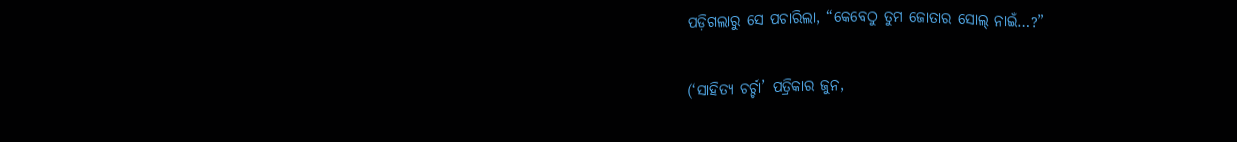ପଡ଼ିଗଲାରୁ ସେ ପଚାରିଲା, “କେବେଠୁ ତୁମ ଜୋତାର ସୋଲ୍ ନାଇଁ…?”

(‘ସାହିତ୍ୟ ଚର୍ଚ୍ଚା’ ପତ୍ରିକାର ଜୁନ,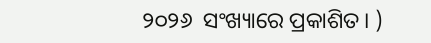୨୦୨୬  ସଂଖ୍ୟାରେ ପ୍ରକାଶିତ। )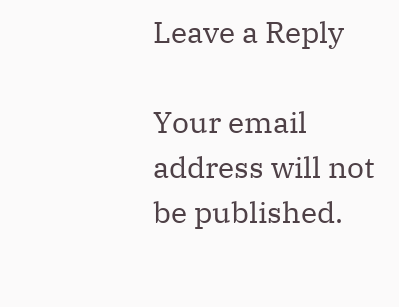Leave a Reply

Your email address will not be published.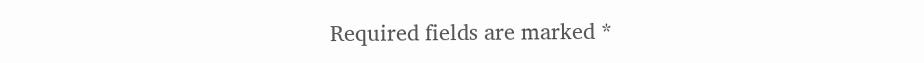Required fields are marked *